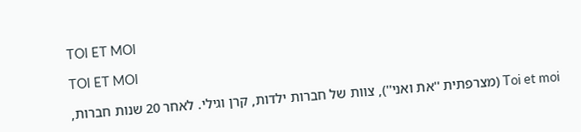TOI ET MOI

TOI ET MOI

Toi et moi (מצרפתית ''את ואני''), צוות של חברות ילדות, קרן וגילי. לאחר 20 שנות חברות,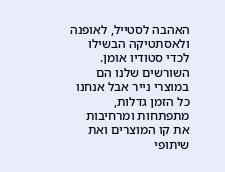האהבה לסטייל, לאופנה ולאסתטיקה הבשילו לכדי סטודיו אומן. השורשים שלנו הם במוצרי נייר אבל אנחנו כל הזמן גדלות, מתפתחות ומרחיבות את קו המוצרים ואת שיתופי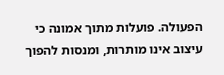הפעולה. פועלות מתוך אמונה כי עיצוב אינו מותרות, ומנסות להפוך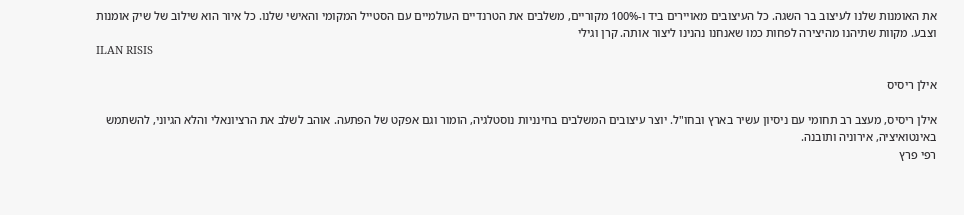את האומנות שלנו לעיצוב בר השגה. כל העיצובים מאויירים ביד ו-100% מקוריים, משלבים את הטרנדיים העולמיים עם הסטייל המקומי והאישי שלנו. כל איור הוא שילוב של שיק אומנות וצבע. מקוות שתיהנו מהיצירה לפחות כמו שאנחנו נהנינו ליצור אותה. קרן וגילי
ILAN RISIS

אילן ריסיס

אילן ריסיס, מעצב רב תחומי עם ניסיון עשיר בארץ ובחו"ל. יוצר עיצובים המשלבים בחינניות נוסטלגיה, הומור וגם אפקט של הפתעה. אוהב לשלב את הרציונאלי והלא הגיוני, להשתמש באינטואיציה, אירוניה ותובנה.
רפי פרץ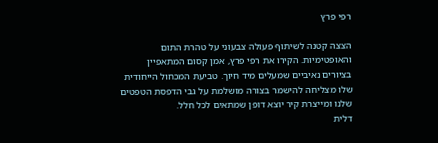רפי פרץ

הצצה קטנה לשיתוף פעולה צבעוני על טהרת התום והאופטימיות. הקירו את רפי פרץ, אמן קסום המתאפיין בציורים נאיביים שמעלים מיד חיוך. טביעת המכחול הייחודית שלו מצליחה להישמר בצורה מושלמת על גבי הדפסת הטפטים שלנו ומייצרת קיר יוצא דופן שמתאים לכל חלל.
דלית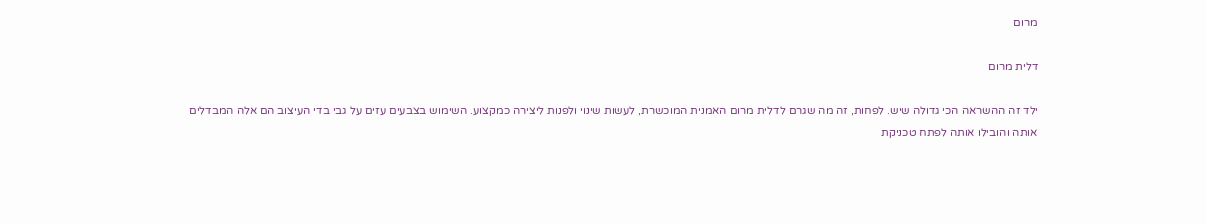מרום

דלית מרום

ילד זה ההשראה הכי גדולה שיש. לפחות, זה מה שגרם לדלית מרום האמנית המוכשרת, לעשות שינוי ולפנות ליצירה כמקצוע. השימוש בצבעים עזים על גבי בדי העיצוב הם אלה המבדלים אותה והובילו אותה לפתח טכניקת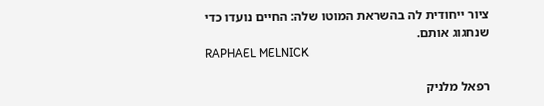ציור ייחודית לה בהשראת המוטו שלה: החיים נועדו כדי שנחגוג אותם.
RAPHAEL MELNICK

רפאל מלניק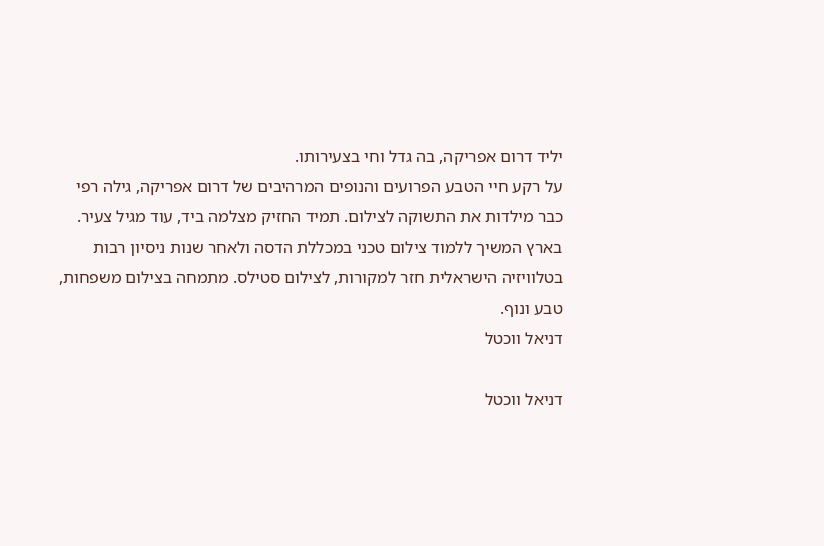יליד דרום אפריקה, בה גדל וחי בצעירותו.
על רקע חיי הטבע הפרועים והנופים המרהיבים של דרום אפריקה, גילה רפי כבר מילדות את התשוקה לצילום. תמיד החזיק מצלמה ביד, עוד מגיל צעיר. בארץ המשיך ללמוד צילום טכני במכללת הדסה ולאחר שנות ניסיון רבות בטלוויזיה הישראלית חזר למקורות, לצילום סטילס. מתמחה בצילום משפחות, טבע ונוף.
דניאל ווכטל

דניאל ווכטל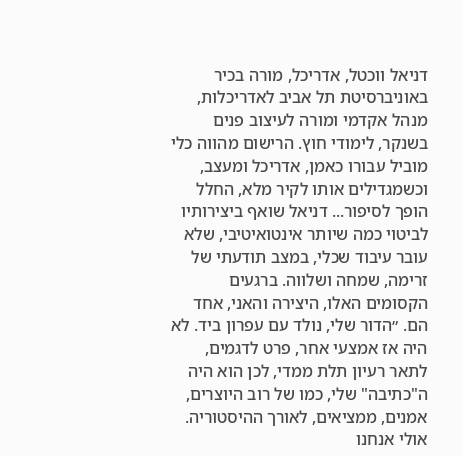דניאל ווכטל, אדריכל, מורה בכיר באוניברסיטת תל אביב לאדריכלות, מנהל אקדמי ומורה לעיצוב פנים בשנקר, לימודי חוץ. הרישום מהווה כלי מוביל עבורו כאמן, אדריכל ומעצב, וכשמגדילים אותו לקיר מלא, החלל הופך לסיפור... דניאל שואף ביצירותיו לביטוי כמה שיותר אינטואיטיבי, שלא עובר עיבוד שכלי, במצב תודעתי של זרימה, שמחה ושלווה. ברגעים הקסומים האלו, היצירה והאני, אחד הם. ״הדור שלי, נולד עם עפרון ביד. לא היה אז אמצעי אחר, פרט לדגמים, לתאר רעיון תלת ממדי, לכן הוא היה ה"כתיבה" שלי, כמו של רוב היוצרים, אמנים, ממציאים, לאורך ההיסטוריה. אולי אנחנו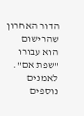הדור האחרון שהרישום הוא עבורו "שפת אם".
לאמנים נוספים